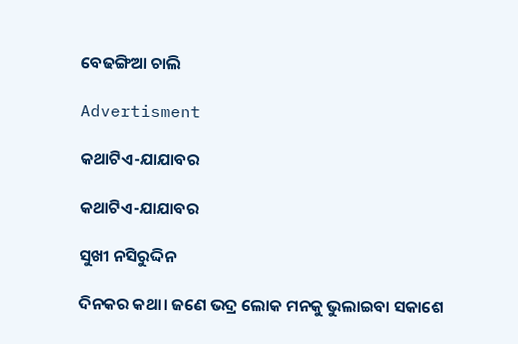ବେଢଙ୍ଗିଆ ଚାଲି

Advertisment

କଥାଟିଏ-ଯାଯାବର

କଥାଟିଏ-ଯାଯାବର

ସୁଖୀ ନସିରୁଦ୍ଦିନ

ଦିନକର କଥା। ଜଣେ ଭଦ୍ର ଲୋକ ମନକୁ ଭୁଲାଇବା ସକାଶେ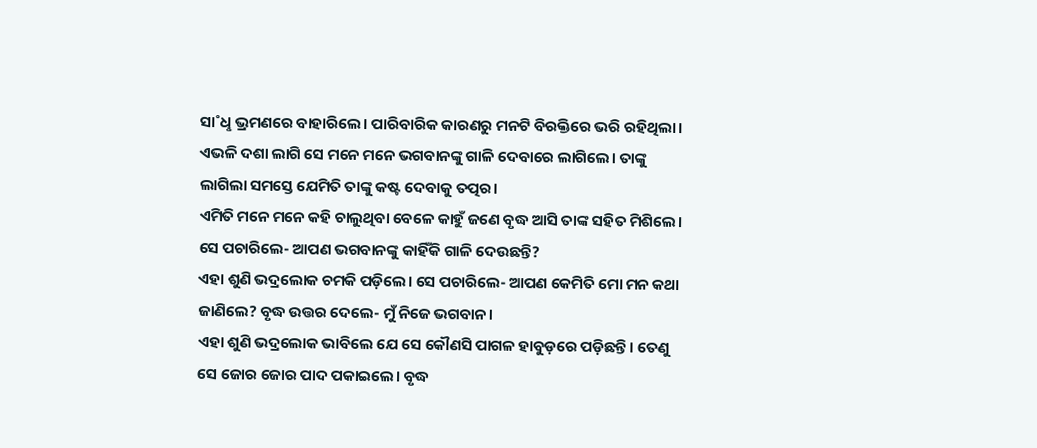ସା˚ଧୢ ଭ୍ରମଣରେ ବାହାରିଲେ। ପାରିବାରିକ କାରଣରୁ ମନଟି ବିରକ୍ତିରେ ଭରି ରହିଥିଲା। ଏଭଳି ଦଶା ଲାଗି ସେ ମନେ ମନେ ଭଗବାନଙ୍କୁ ଗାଳି ଦେବାରେ ଲାଗିଲେ। ତାଙ୍କୁ ଲାଗିଲା ସମସ୍ତେ ଯେମିତି ତାଙ୍କୁ କଷ୍ଟ ଦେବାକୁ ତତ୍ପର।
ଏମିତି ମନେ ମନେ କହି ଚାଲୁଥିବା ବେଳେ କାହୁଁ ଜଣେ ବୃଦ୍ଧ ଆସି ତାଙ୍କ ସହିତ ମିଶିଲେ। ସେ ପଚାରିଲେ- ଆପଣ ଭଗବାନଙ୍କୁ କାହିଁକି ଗାଳି ଦେଉଛନ୍ତି?
ଏହା ଶୁଣି ଭଦ୍ରଲୋକ ଚମକି ପଡ଼ିଲେ। ସେ ପଚାରିଲେ- ଆପଣ କେମିତି ମୋ ମନ କଥା ଜାଣିଲେ? ବୃଦ୍ଧ ଉତ୍ତର ଦେଲେ- ମୁଁ ନିଜେ ଭଗବାନ।
ଏହା ଶୁଣି ଭଦ୍ରଲୋକ ଭାବିଲେ ଯେ ସେ କୌଣସି ପାଗଳ ହାବୁଡ଼ରେ ପଡ଼ିଛନ୍ତି। ତେଣୁ ସେ ଜୋର ଜୋର ପାଦ ପକାଇଲେ। ବୃଦ୍ଧ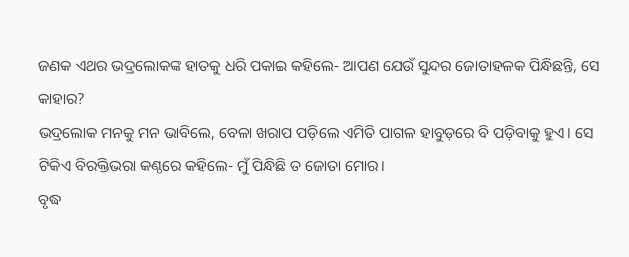ଜଣକ ଏଥର ଭଦ୍ରଲୋକଙ୍କ ହାତକୁ ଧରି ପକାଇ କହିଲେ- ଆପଣ ଯେଉଁ ସୁନ୍ଦର ଜୋତାହଳକ ପିନ୍ଧିଛନ୍ତି, ସେ କାହାର?
ଭଦ୍ରଲୋକ ମନକୁ ମନ ଭାବିଲେ, ବେଳା ଖରାପ ପଡ଼ିଲେ ଏମିତି ପାଗଳ ହାବୁଡ଼ରେ ବି ପଡ଼ିବାକୁ ହୁଏ। ସେ ଟିକିଏ ବିରକ୍ତିଭରା କଣ୍ଠରେ କହିଲେ- ମୁଁ ପିନ୍ଧିଛି ତ ଜୋତା ମୋର।
ବୃଦ୍ଧ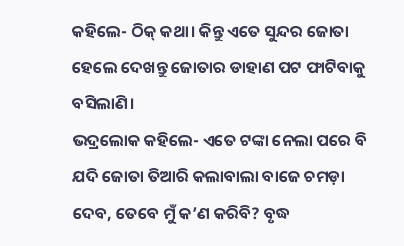କହିଲେ- ଠିକ୍‌ କଥା। କିନ୍ତୁ ଏତେ ସୁନ୍ଦର ଜୋତା ହେଲେ ଦେଖନ୍ତୁ ଜୋତାର ଡାହାଣ ପଟ ଫାଟିବାକୁ ବସିଲାଣି।
ଭଦ୍ରଲୋକ କହିଲେ- ଏତେ ଟଙ୍କା ନେଲା ପରେ ବି ଯଦି ଜୋତା ତିଆରି କଲାବାଲା ବାଜେ ଚମଡ଼ା ଦେବ, ତେବେ ମୁଁ କ’ଣ କରିବି? ବୃଦ୍ଧ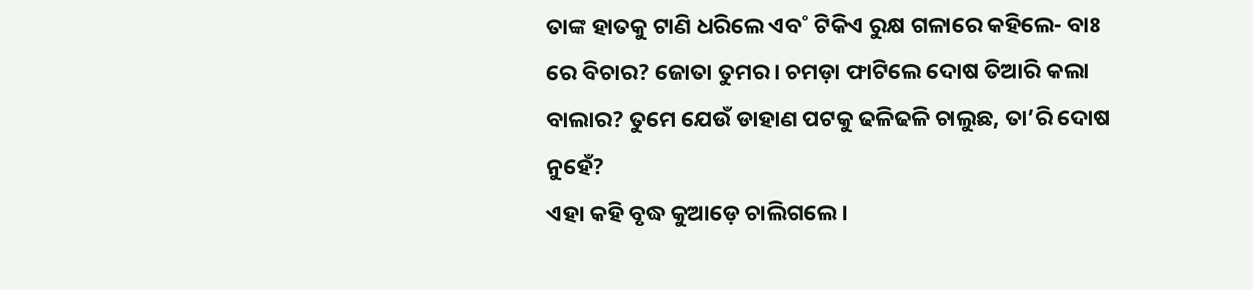ତାଙ୍କ ହାତକୁ ଟାଣି ଧରିଲେ ଏବ˚ ଟିକିଏ ରୁକ୍ଷ ଗଳାରେ କହିଲେ- ବାଃ ରେ ବିଚାର? ଜୋତା ତୁମର। ଚମଡ଼ା ଫାଟିଲେ ଦୋଷ ତିଆରି କଲା ବାଲାର? ତୁମେ ଯେଉଁ ଡାହାଣ ପଟକୁ ଢଳିଢଳି ଚାଲୁଛ, ତା’ରି ଦୋଷ ନୁହେଁ?
ଏହା କହି ବୃଦ୍ଧ କୁଆଡ଼େ ଚାଲିଗଲେ।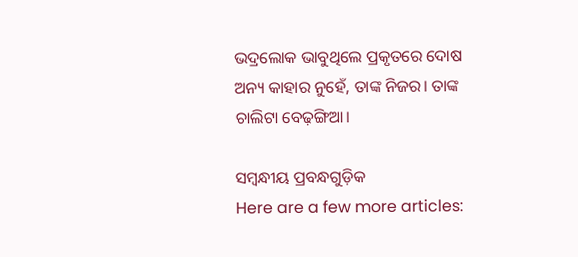ଭଦ୍ରଲୋକ ଭାବୁଥିଲେ ପ୍ରକୃତରେ ଦୋଷ ଅନ୍ୟ କାହାର ନୁହେଁ, ତାଙ୍କ ନିଜର। ତାଙ୍କ ଚାଲିଟା ବେଢ଼ଙ୍ଗିଆ।

ସମ୍ବନ୍ଧୀୟ ପ୍ରବନ୍ଧଗୁଡ଼ିକ
Here are a few more articles: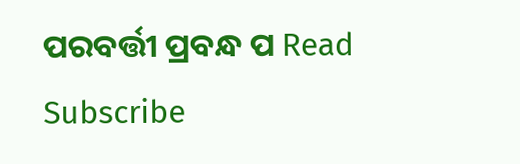ପରବର୍ତ୍ତୀ ପ୍ରବନ୍ଧ ପ Read
Subscribe